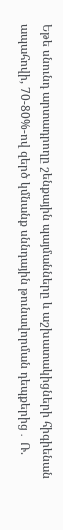Եթե սնունդ արտադրողը շենքային պայմանները և աշխատակիցների հիգիենան ապահովի, 70-80%-ով զերծ կմնանք սննդային թունավորման դեպքերից․ Ռ.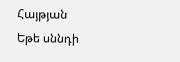Հայթյան
Եթե սննդի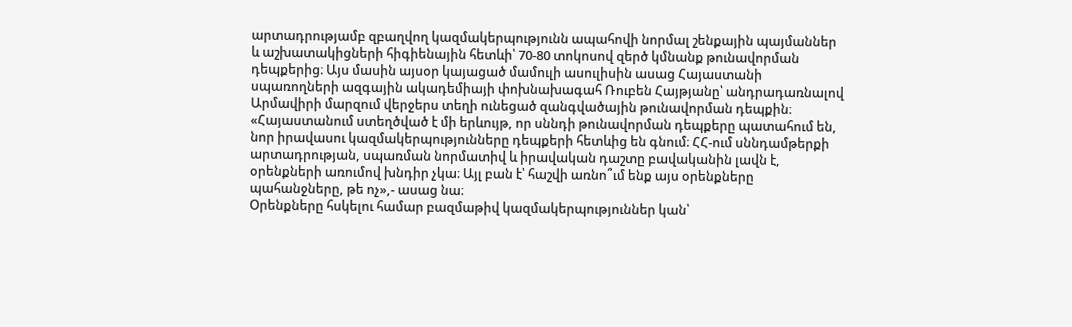արտադրությամբ զբաղվող կազմակերպությունն ապահովի նորմալ շենքային պայմաններ և աշխատակիցների հիգիենային հետևի՝ 70-80 տոկոսով զերծ կմնանք թունավորման դեպքերից։ Այս մասին այսօր կայացած մամուլի ասուլիսին ասաց Հայաստանի սպառողների ազգային ակադեմիայի փոխնախագահ Ռուբեն Հայթյանը՝ անդրադառնալով Արմավիրի մարզում վերջերս տեղի ունեցած զանգվածային թունավորման դեպքին։
«Հայաստանում ստեղծված է մի երևույթ, որ սննդի թունավորման դեպքերը պատահում են, նոր իրավասու կազմակերպությունները դեպքերի հետևից են գնում։ ՀՀ-ում սննդամթերքի արտադրության, սպառման նորմատիվ և իրավական դաշտը բավականին լավն է, օրենքների առումով խնդիր չկա։ Այլ բան է՝ հաշվի առնո՞ւմ ենք այս օրենքները պահանջները, թե ոչ»,- ասաց նա։
Օրենքները հսկելու համար բազմաթիվ կազմակերպություններ կան՝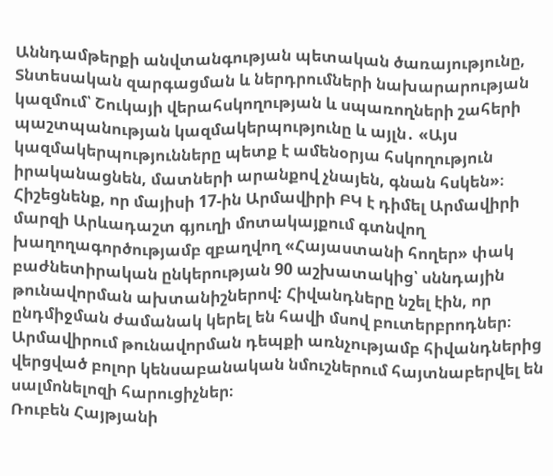Աննդամթերքի անվտանգության պետական ծառայությունը, Տնտեսական զարգացման և ներդրումների նախարարության կազմում՝ Շուկայի վերահսկողության և սպառողների շահերի պաշտպանության կազմակերպությունը և այլն․ «Այս կազմակերպությունները պետք է ամենօրյա հսկողություն իրականացնեն, մատների արանքով չնայեն, գնան հսկեն»։
Հիշեցնենք, որ մայիսի 17-ին Արմավիրի ԲԿ է դիմել Արմավիրի մարզի Արևադաշտ գյուղի մոտակայքում գտնվող խաղողագործությամբ զբաղվող «Հայաստանի հողեր» փակ բաժնետիրական ընկերության 90 աշխատակից՝ սննդային թունավորման ախտանիշներով: Հիվանդները նշել էին, որ ընդմիջման ժամանակ կերել են հավի մսով բուտերբրոդներ։ Արմավիրում թունավորման դեպքի առնչությամբ հիվանդներից վերցված բոլոր կենսաբանական նմուշներում հայտնաբերվել են սալմոնելոզի հարուցիչներ։
Ռուբեն Հայթյանի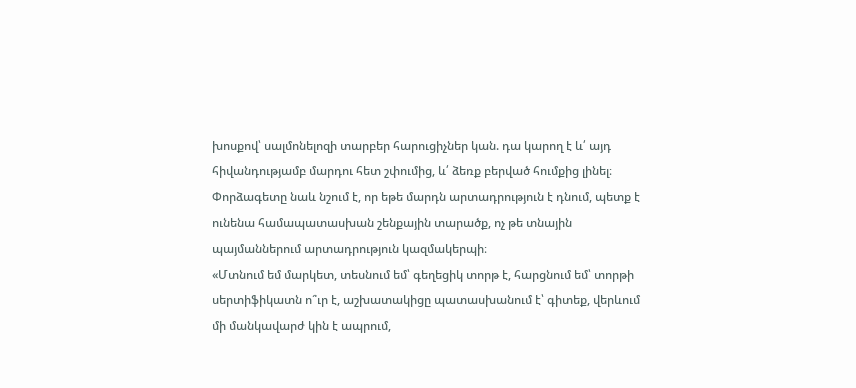խոսքով՝ սալմոնելոզի տարբեր հարուցիչներ կան. դա կարող է և՛ այդ հիվանդությամբ մարդու հետ շփումից, և՛ ձեռք բերված հումքից լինել։
Փորձագետը նաև նշում է, որ եթե մարդն արտադրություն է դնում, պետք է ունենա համապատասխան շենքային տարածք, ոչ թե տնային պայմաններում արտադրություն կազմակերպի։
«Մտնում եմ մարկետ, տեսնում եմ՝ գեղեցիկ տորթ է, հարցնում եմ՝ տորթի սերտիֆիկատն ո՞ւր է, աշխատակիցը պատասխանում է՝ գիտեք, վերևում մի մանկավարժ կին է ապրում,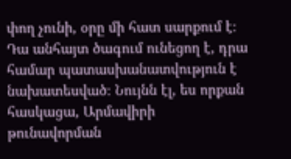փող չունի, օրը մի հատ սարքում է։ Դա անհայտ ծագում ունեցող է, դրա համար պատասխանատվություն է նախատեսված։ Նույնն էլ, ես որքան հասկացա, Արմավիրի թունավորման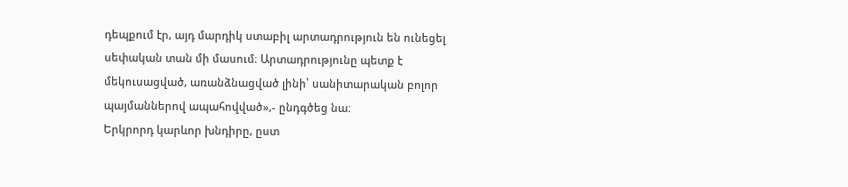դեպքում էր, այդ մարդիկ ստաբիլ արտադրություն են ունեցել սեփական տան մի մասում։ Արտադրությունը պետք է մեկուսացված, առանձնացված լինի՝ սանիտարական բոլոր պայմաններով ապահովված»,- ընդգծեց նա։
Երկրորդ կարևոր խնդիրը, ըստ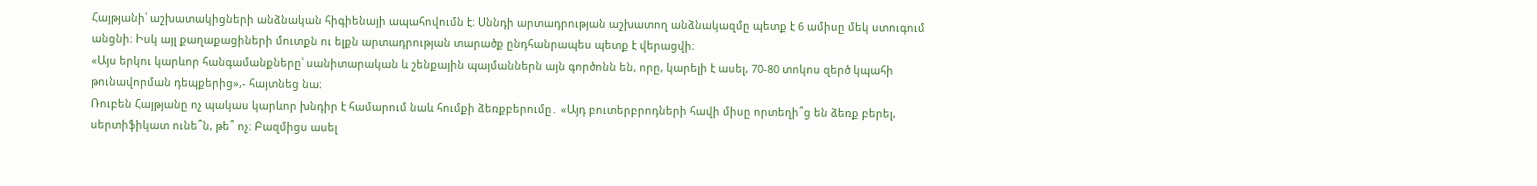Հայթյանի՝ աշխատակիցների անձնական հիգիենայի ապահովումն է։ Սննդի արտադրության աշխատող անձնակազմը պետք է 6 ամիսը մեկ ստուգում անցնի։ Իսկ այլ քաղաքացիների մուտքն ու ելքն արտադրության տարածք ընդհանրապես պետք է վերացվի։
«Այս երկու կարևոր հանգամանքները՝ սանիտարական և շենքային պայմաններն այն գործոնն են, որը, կարելի է ասել, 70-80 տոկոս զերծ կպահի թունավորման դեպքերից»,- հայտնեց նա։
Ռուբեն Հայթյանը ոչ պակաս կարևոր խնդիր է համարում նաև հումքի ձեռքբերումը․ «Այդ բուտերբրոդների հավի միսը որտեղի՞ց են ձեռք բերել, սերտիֆիկատ ունե՞ն, թե՞ ոչ։ Բազմիցս ասել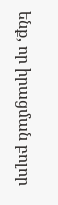ենք, որ իրացման բոլոր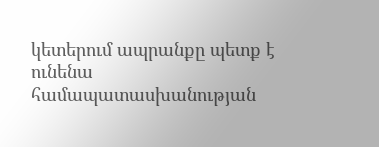կետերում ապրանքը պետք է ունենա համապատասխանության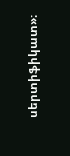սերտիֆիկատ»։